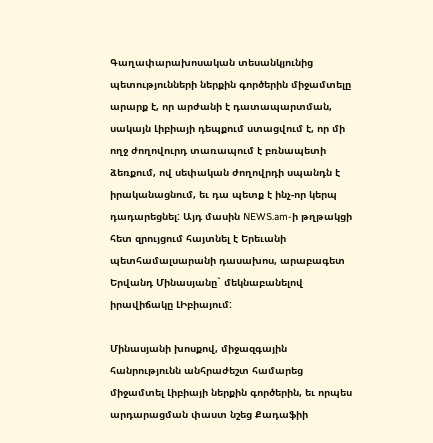Գաղափարախոսական տեսանկյունից պետությունների ներքին գործերին միջամտելը արարք է, որ արժանի է դատապարտման, սակայն Լիբիայի դեպքում ստացվում է, որ մի ողջ ժողովուրդ տառապում է բռնապետի ձեռքում, ով սեփական ժողովրդի սպանդն է իրականացնում, եւ դա պետք է ինչ-որ կերպ դադարեցնել: Այդ մասին NEWS.am-ի թղթակցի հետ զրույցում հայտնել է Երեւանի պետհամալսարանի դասախոս, արաբագետ Երվանդ Մինասյանը` մեկնաբանելով իրավիճակը ԼԻբիայում:

Մինասյանի խոսքով, միջազգային հանրությունն անհրաժեշտ համարեց միջամտել Լիբիայի ներքին գործերին, եւ որպես արդարացման փաստ նշեց Քադաֆիի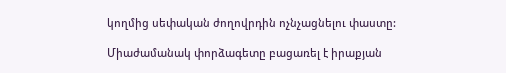կողմից սեփական ժողովրդին ոչնչացնելու փաստը:

Միաժամանակ փորձագետը բացառել է իրաքյան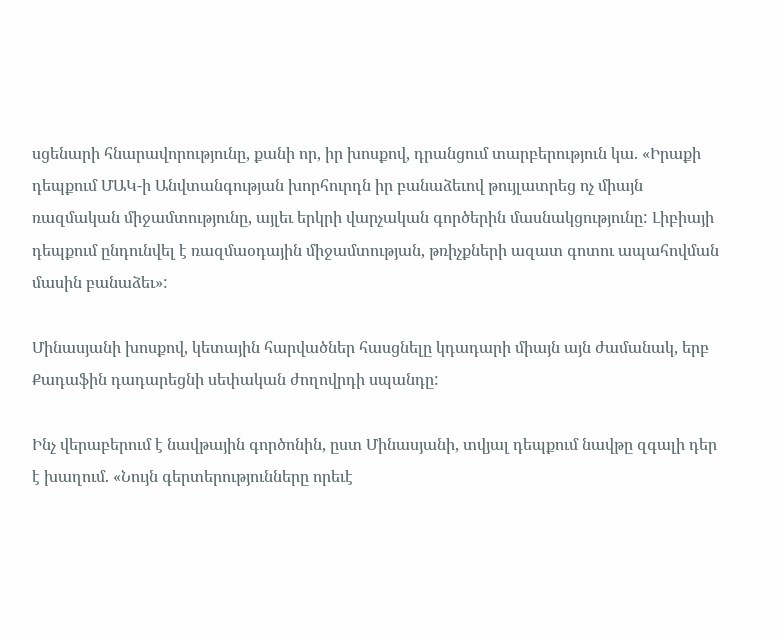սցենարի հնարավորությունը, քանի որ, իր խոսքով, դրանցում տարբերություն կա. «Իրաքի դեպքում ՄԱԿ-ի Անվտանգության խորհուրդն իր բանաձեւով թույլատրեց ոչ միայն ռազմական միջամտությունը, այլեւ երկրի վարչական գործերին մասնակցությունը: Լիբիայի դեպքում ընդունվել է ռազմաօդային միջամտության, թռիչքների ազատ գոտու ապահովման մասին բանաձեւ»:

Մինասյանի խոսքով, կետային հարվածներ հասցնելը կդադարի միայն այն ժամանակ, երբ Քադաֆին դադարեցնի սեփական ժողովրդի սպանդը:

Ինչ վերաբերում է նավթային գործոնին, ըստ Մինասյանի, տվյալ դեպքում նավթը զգալի դեր է խաղում. «Նույն գերտերությունները որեւէ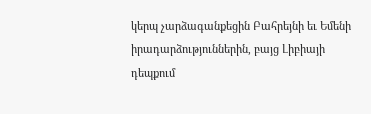կերպ չարձագանքեցին Բահրեյնի եւ Եմենի իրադարձություններին, բայց Լիբիայի դեպքում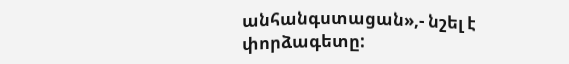անհանգստացան»,- նշել է փորձագետը: